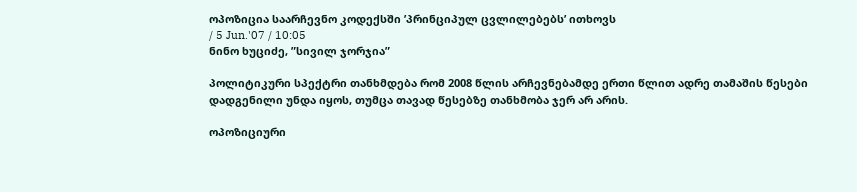ოპოზიცია საარჩევნო კოდექსში ’პრინციპულ ცვლილებებს’ ითხოვს
/ 5 Jun.'07 / 10:05
ნინო ხუციძე, ”სივილ ჯორჯია”

პოლიტიკური სპექტრი თანხმდება რომ 2008 წლის არჩევნებამდე ერთი წლით ადრე თამაშის წესები დადგენილი უნდა იყოს, თუმცა თავად წესებზე თანხმობა ჯერ არ არის.

ოპოზიციური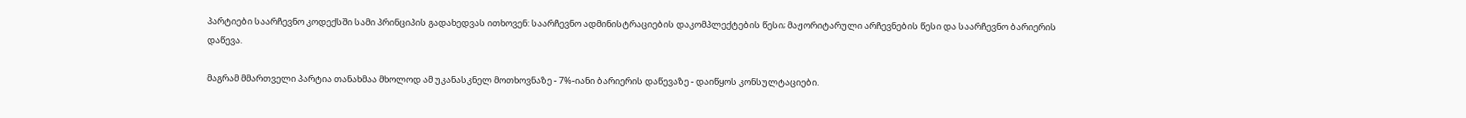პარტიები საარჩევნო კოდექსში სამი პრინციპის გადახედვას ითხოვენ: საარჩევნო ადმინისტრაციების დაკომპლექტების წესი; მაჟორიტარული არჩევნების წესი და საარჩევნო ბარიერის დაწევა.

მაგრამ მმართველი პარტია თანახმაა მხოლოდ ამ უკანასკნელ მოთხოვნაზე - 7%-იანი ბარიერის დაწევაზე - დაიწყოს კონსულტაციები.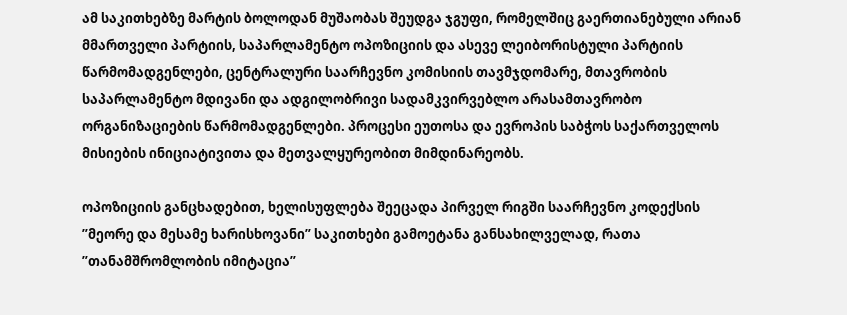ამ საკითხებზე მარტის ბოლოდან მუშაობას შეუდგა ჯგუფი, რომელშიც გაერთიანებული არიან მმართველი პარტიის, საპარლამენტო ოპოზიციის და ასევე ლეიბორისტული პარტიის წარმომადგენლები, ცენტრალური საარჩევნო კომისიის თავმჯდომარე, მთავრობის საპარლამენტო მდივანი და ადგილობრივი სადამკვირვებლო არასამთავრობო ორგანიზაციების წარმომადგენლები. პროცესი ეუთოსა და ევროპის საბჭოს საქართველოს მისიების ინიციატივითა და მეთვალყურეობით მიმდინარეობს.

ოპოზიციის განცხადებით, ხელისუფლება შეეცადა პირველ რიგში საარჩევნო კოდექსის ”მეორე და მესამე ხარისხოვანი” საკითხები გამოეტანა განსახილველად, რათა ”თანამშრომლობის იმიტაცია”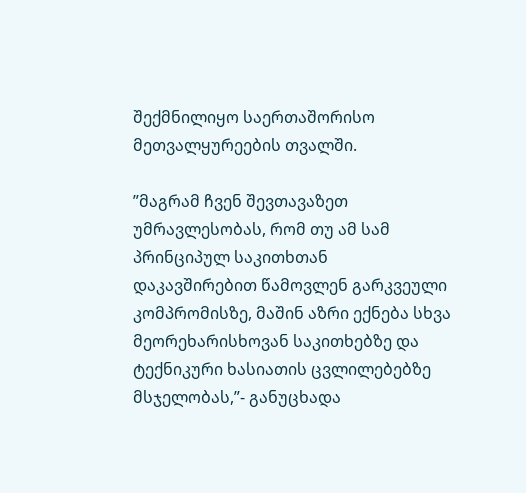შექმნილიყო საერთაშორისო მეთვალყურეების თვალში.

”მაგრამ ჩვენ შევთავაზეთ უმრავლესობას, რომ თუ ამ სამ პრინციპულ საკითხთან დაკავშირებით წამოვლენ გარკვეული კომპრომისზე, მაშინ აზრი ექნება სხვა მეორეხარისხოვან საკითხებზე და ტექნიკური ხასიათის ცვლილებებზე მსჯელობას,”- განუცხადა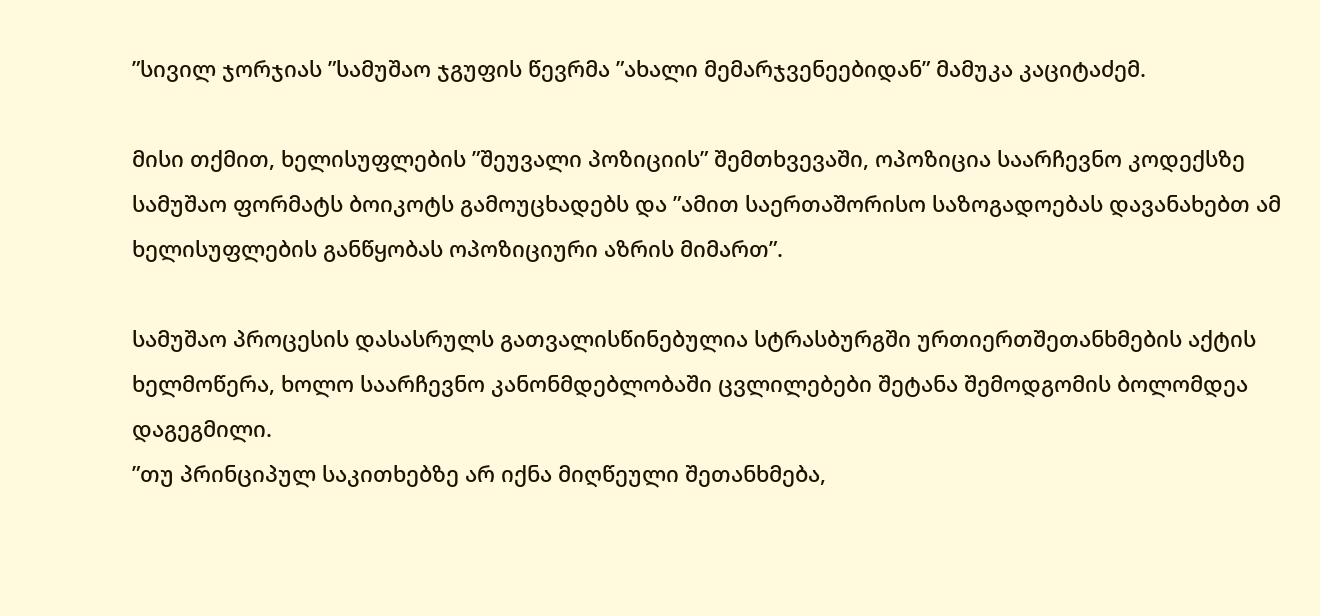”სივილ ჯორჯიას ”სამუშაო ჯგუფის წევრმა ”ახალი მემარჯვენეებიდან” მამუკა კაციტაძემ.

მისი თქმით, ხელისუფლების ”შეუვალი პოზიციის” შემთხვევაში, ოპოზიცია საარჩევნო კოდექსზე სამუშაო ფორმატს ბოიკოტს გამოუცხადებს და ”ამით საერთაშორისო საზოგადოებას დავანახებთ ამ ხელისუფლების განწყობას ოპოზიციური აზრის მიმართ”.

სამუშაო პროცესის დასასრულს გათვალისწინებულია სტრასბურგში ურთიერთშეთანხმების აქტის ხელმოწერა, ხოლო საარჩევნო კანონმდებლობაში ცვლილებები შეტანა შემოდგომის ბოლომდეა დაგეგმილი.
”თუ პრინციპულ საკითხებზე არ იქნა მიღწეული შეთანხმება,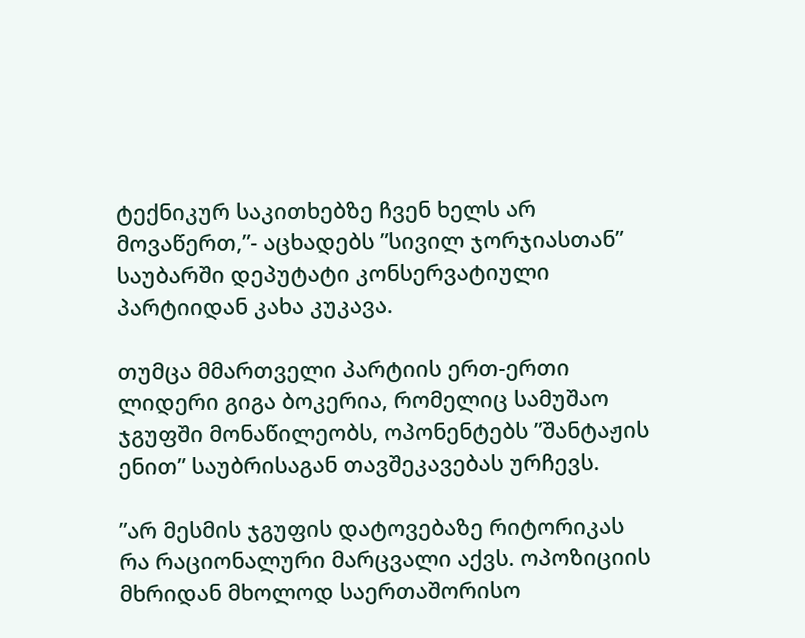ტექნიკურ საკითხებზე ჩვენ ხელს არ მოვაწერთ,”- აცხადებს ”სივილ ჯორჯიასთან” საუბარში დეპუტატი კონსერვატიული პარტიიდან კახა კუკავა.

თუმცა მმართველი პარტიის ერთ-ერთი ლიდერი გიგა ბოკერია, რომელიც სამუშაო ჯგუფში მონაწილეობს, ოპონენტებს ”შანტაჟის ენით” საუბრისაგან თავშეკავებას ურჩევს.

”არ მესმის ჯგუფის დატოვებაზე რიტორიკას რა რაციონალური მარცვალი აქვს. ოპოზიციის მხრიდან მხოლოდ საერთაშორისო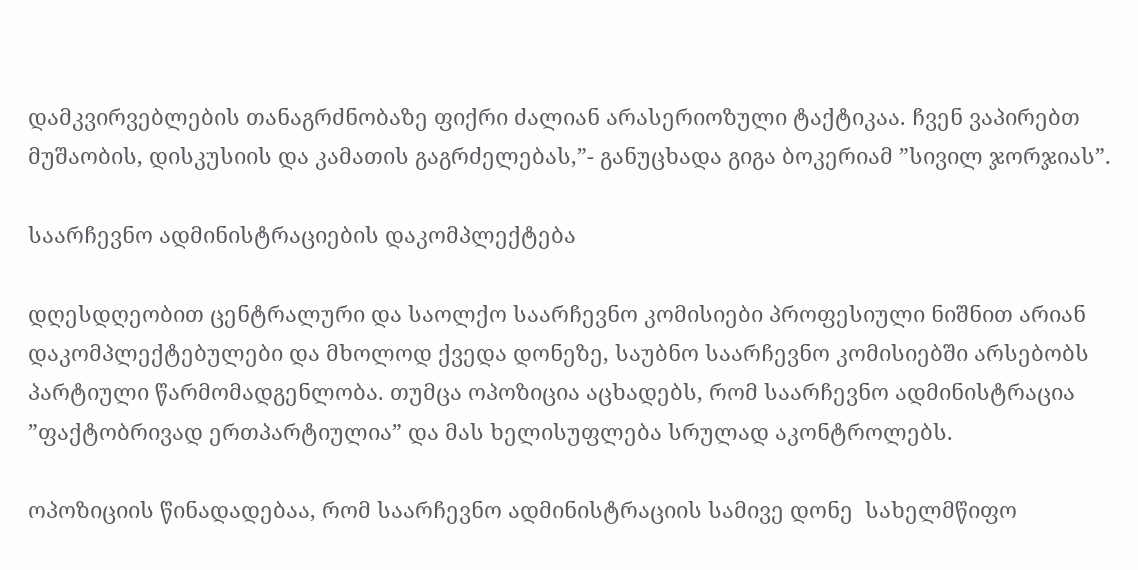დამკვირვებლების თანაგრძნობაზე ფიქრი ძალიან არასერიოზული ტაქტიკაა. ჩვენ ვაპირებთ მუშაობის, დისკუსიის და კამათის გაგრძელებას,”- განუცხადა გიგა ბოკერიამ ”სივილ ჯორჯიას”.

საარჩევნო ადმინისტრაციების დაკომპლექტება

დღესდღეობით ცენტრალური და საოლქო საარჩევნო კომისიები პროფესიული ნიშნით არიან დაკომპლექტებულები და მხოლოდ ქვედა დონეზე, საუბნო საარჩევნო კომისიებში არსებობს პარტიული წარმომადგენლობა. თუმცა ოპოზიცია აცხადებს, რომ საარჩევნო ადმინისტრაცია ”ფაქტობრივად ერთპარტიულია” და მას ხელისუფლება სრულად აკონტროლებს.

ოპოზიციის წინადადებაა, რომ საარჩევნო ადმინისტრაციის სამივე დონე  სახელმწიფო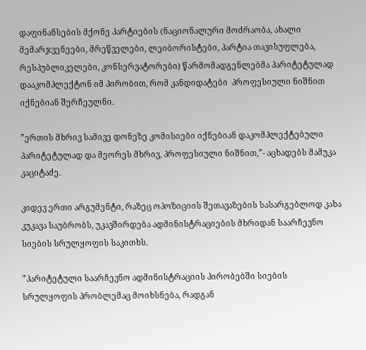დაფინანსების მქონე პარტიების (ნაციონალური მოძრაობა, ახალი მემარჯვენეები, მრეწველები, ლეიბორისტები, პარტია თავისუფლება,  რესპუბლიკელები, კონსერვატორები) წარმომადგენლებმა პარიტეტულად დააკომპლექტონ იმ პირობით, რომ კანდიდატები  პროფესიული ნიშნით იქნებიან შერჩეულნი.

”ერთის მხრივ სამივე დონეზე კომისიები იქნებიან დაკომპლექტებული პარიტეტულად და მეორეს მხრივ, პროფესიული ნიშნით,”- აცხადებს მამუკა კაციტაძე.

კიდევ ერთი არგუმენტი, რაზეც ოპოზიციის შეთავაზების სასარგებლოდ კახა კუკავა საუბრობს, უკავშირდება ადმინისტრაციების მხრიდან საარჩევნო სიების სრულყოფის საკითხს.

”პარიტეტული საარჩევნო ადმინისტრაციის პირობებში სიების სრულყოფის პრობლემაც მოიხსნება, რადგან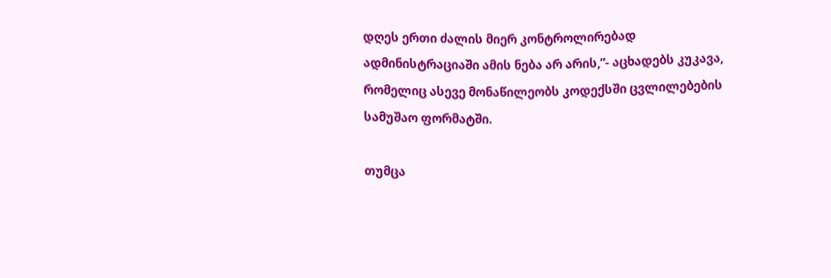დღეს ერთი ძალის მიერ კონტროლირებად ადმინისტრაციაში ამის ნება არ არის,”- აცხადებს კუკავა, რომელიც ასევე მონაწილეობს კოდექსში ცვლილებების სამუშაო ფორმატში.

თუმცა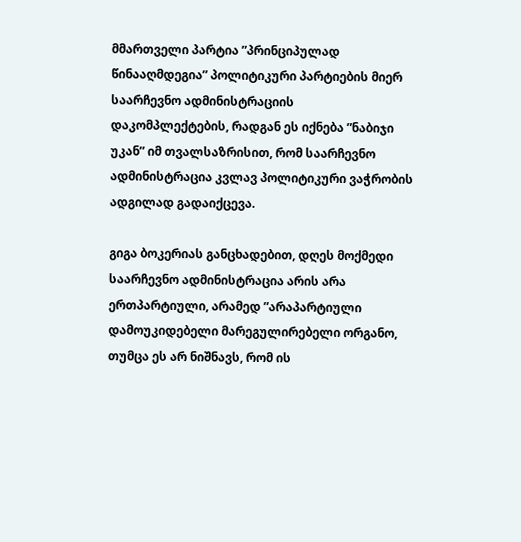მმართველი პარტია ”პრინციპულად წინააღმდეგია” პოლიტიკური პარტიების მიერ საარჩევნო ადმინისტრაციის დაკომპლექტების, რადგან ეს იქნება ”ნაბიჯი უკან” იმ თვალსაზრისით, რომ საარჩევნო ადმინისტრაცია კვლავ პოლიტიკური ვაჭრობის ადგილად გადაიქცევა.

გიგა ბოკერიას განცხადებით, დღეს მოქმედი საარჩევნო ადმინისტრაცია არის არა ერთპარტიული, არამედ ”არაპარტიული დამოუკიდებელი მარეგულირებელი ორგანო, თუმცა ეს არ ნიშნავს, რომ ის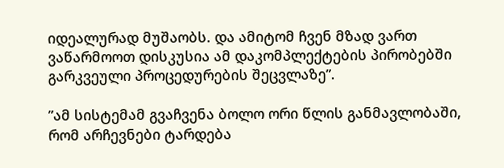იდეალურად მუშაობს. და ამიტომ ჩვენ მზად ვართ ვაწარმოოთ დისკუსია ამ დაკომპლექტების პირობებში გარკვეული პროცედურების შეცვლაზე”.

”ამ სისტემამ გვაჩვენა ბოლო ორი წლის განმავლობაში, რომ არჩევნები ტარდება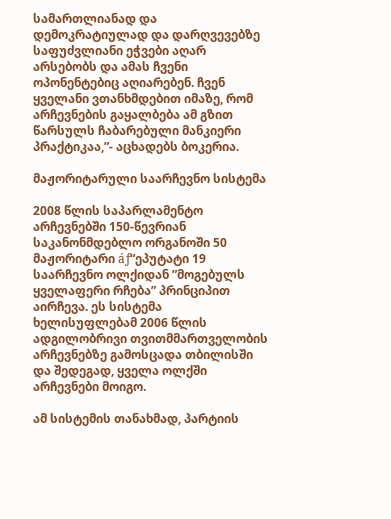სამართლიანად და დემოკრატიულად და დარღვევებზე საფუძვლიანი ეჭვები აღარ არსებობს და ამას ჩვენი ოპონენტებიც აღიარებენ. ჩვენ ყველანი ვთანხმდებით იმაზე, რომ არჩევნების გაყალბება ამ გზით წარსულს ჩაბარებული მანკიერი პრაქტიკაა,”- აცხადებს ბოკერია.

მაჟორიტარული საარჩევნო სისტემა

2008 წლის საპარლამენტო არჩევნებში 150-წევრიან საკანონმდებლო ორგანოში 50 მაჟორიტარი áƒ“ეპუტატი 19 საარჩევნო ოლქიდან ”მოგებულს ყველაფერი რჩება” პრინციპით აირჩევა. ეს სისტემა ხელისუფლებამ 2006 წლის ადგილობრივი თვითმმართველობის არჩევნებზე გამოსცადა თბილისში და შედეგად, ყველა ოლქში არჩევნები მოიგო.

ამ სისტემის თანახმად, პარტიის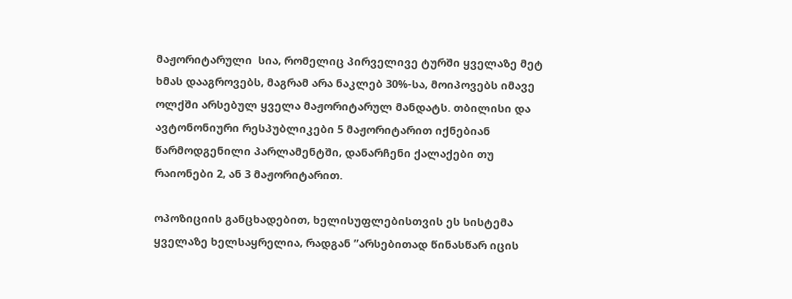მაჟორიტარული  სია, რომელიც პირველივე ტურში ყველაზე მეტ ხმას დააგროვებს, მაგრამ არა ნაკლებ 30%-სა, მოიპოვებს იმავე ოლქში არსებულ ყველა მაჟორიტარულ მანდატს. თბილისი და ავტონონიური რესპუბლიკები 5 მაჟორიტარით იქნებიან წარმოდგენილი პარლამენტში, დანარჩენი ქალაქები თუ რაიონები 2, ან 3 მაჟორიტარით.

ოპოზიციის განცხადებით, ხელისუფლებისთვის ეს სისტემა ყველაზე ხელსაყრელია, რადგან ”არსებითად წინასწარ იცის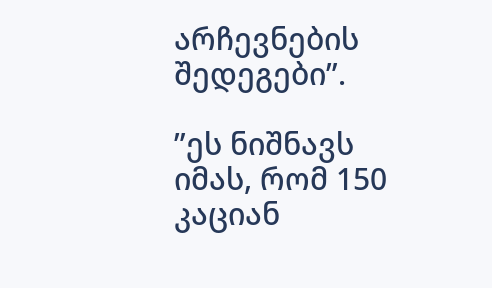არჩევნების შედეგები”.

”ეს ნიშნავს იმას, რომ 150 კაციან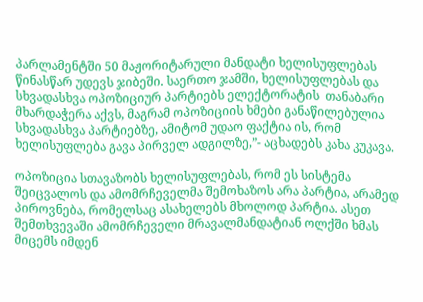პარლამენტში 50 მაჟორიტარული მანდატი ხელისუფლებას წინასწარ უდევს ჯიბეში. საერთო ჯამში, ხელისუფლებას და სხვადასხვა ოპოზიციურ პარტიებს ელექტორატის  თანაბარი მხარდაჭერა აქვს, მაგრამ ოპოზიციის ხმები განაწილებულია სხვადასხვა პარტიებზე, ამიტომ უდაო ფაქტია ის, რომ ხელისუფლება გავა პირველ ადგილზე,”- აცხადებს კახა კუკავა.

ოპოზიცია სთავაზობს ხელისუფლებას, რომ ეს სისტემა შეიცვალოს და ამომრჩეველმა შემოხაზოს არა პარტია, არამედ პიროვნება, რომელსაც ასახელებს მხოლოდ პარტია. ასეთ შემთხვევაში ამომრჩეველი მრავალმანდატიან ოლქში ხმას მიცემს იმდენ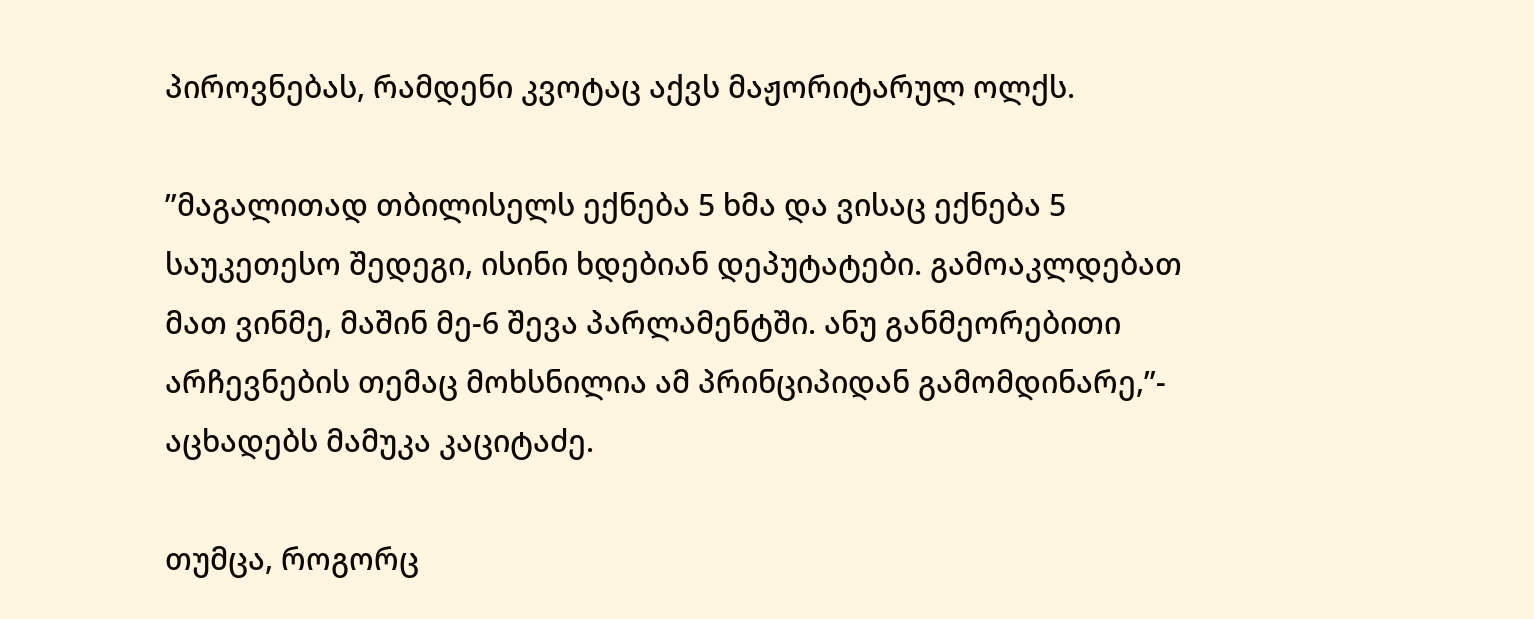პიროვნებას, რამდენი კვოტაც აქვს მაჟორიტარულ ოლქს.

”მაგალითად თბილისელს ექნება 5 ხმა და ვისაც ექნება 5 საუკეთესო შედეგი, ისინი ხდებიან დეპუტატები. გამოაკლდებათ მათ ვინმე, მაშინ მე-6 შევა პარლამენტში. ანუ განმეორებითი არჩევნების თემაც მოხსნილია ამ პრინციპიდან გამომდინარე,”- აცხადებს მამუკა კაციტაძე.

თუმცა, როგორც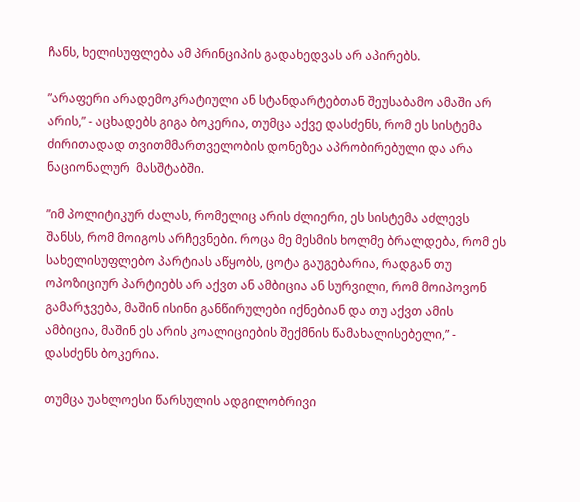ჩანს, ხელისუფლება ამ პრინციპის გადახედვას არ აპირებს.

”არაფერი არადემოკრატიული ან სტანდარტებთან შეუსაბამო ამაში არ არის,” - აცხადებს გიგა ბოკერია, თუმცა აქვე დასძენს, რომ ეს სისტემა ძირითადად თვითმმართველობის დონეზეა აპრობირებული და არა ნაციონალურ  მასშტაბში.

”იმ პოლიტიკურ ძალას, რომელიც არის ძლიერი, ეს სისტემა აძლევს შანსს, რომ მოიგოს არჩევნები. როცა მე მესმის ხოლმე ბრალდება, რომ ეს სახელისუფლებო პარტიას აწყობს, ცოტა გაუგებარია, რადგან თუ ოპოზიციურ პარტიებს არ აქვთ ან ამბიცია ან სურვილი, რომ მოიპოვონ  გამარჯვება, მაშინ ისინი განწირულები იქნებიან და თუ აქვთ ამის ამბიცია, მაშინ ეს არის კოალიციების შექმნის წამახალისებელი,” - დასძენს ბოკერია.

თუმცა უახლოესი წარსულის ადგილობრივი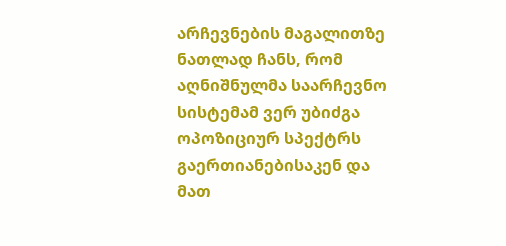არჩევნების მაგალითზე ნათლად ჩანს, რომ აღნიშნულმა საარჩევნო სისტემამ ვერ უბიძგა ოპოზიციურ სპექტრს გაერთიანებისაკენ და მათ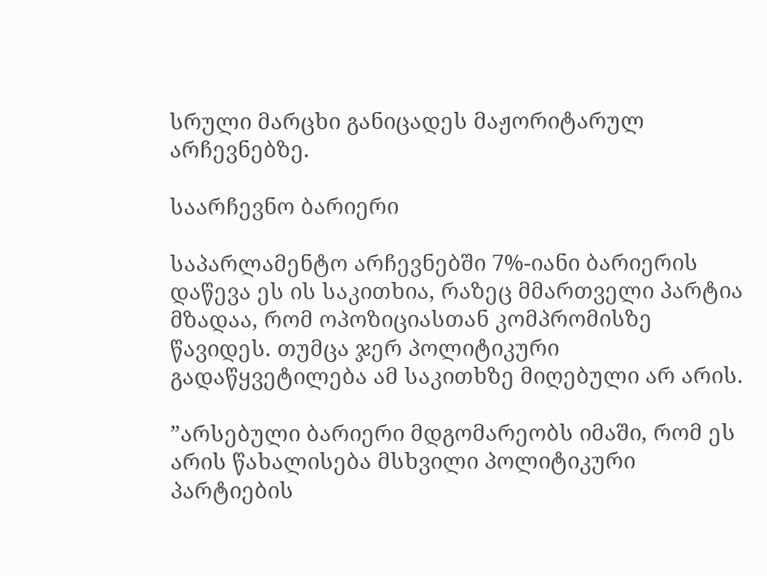სრული მარცხი განიცადეს მაჟორიტარულ არჩევნებზე.

საარჩევნო ბარიერი

საპარლამენტო არჩევნებში 7%-იანი ბარიერის დაწევა ეს ის საკითხია, რაზეც მმართველი პარტია მზადაა, რომ ოპოზიციასთან კომპრომისზე წავიდეს. თუმცა ჯერ პოლიტიკური გადაწყვეტილება ამ საკითხზე მიღებული არ არის.

”არსებული ბარიერი მდგომარეობს იმაში, რომ ეს არის წახალისება მსხვილი პოლიტიკური პარტიების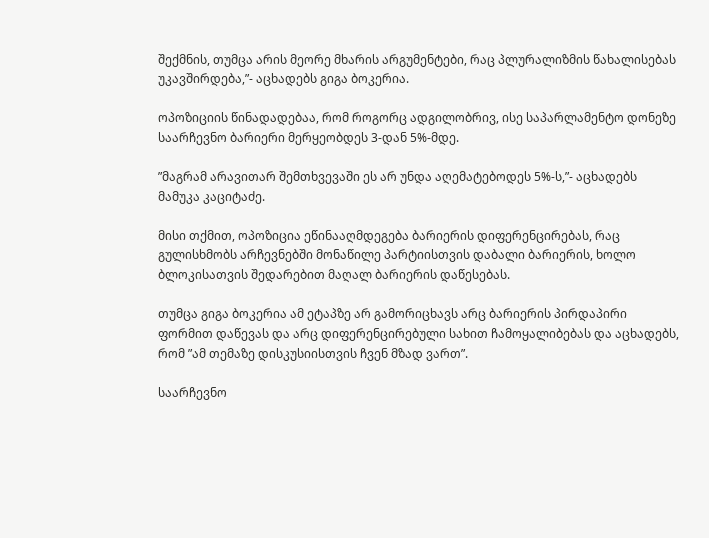შექმნის, თუმცა არის მეორე მხარის არგუმენტები, რაც პლურალიზმის წახალისებას უკავშირდება,”- აცხადებს გიგა ბოკერია.

ოპოზიციის წინადადებაა, რომ როგორც ადგილობრივ, ისე საპარლამენტო დონეზე საარჩევნო ბარიერი მერყეობდეს 3-დან 5%-მდე.

”მაგრამ არავითარ შემთხვევაში ეს არ უნდა აღემატებოდეს 5%-ს,”- აცხადებს მამუკა კაციტაძე.

მისი თქმით, ოპოზიცია ეწინააღმდეგება ბარიერის დიფერენცირებას, რაც გულისხმობს არჩევნებში მონაწილე პარტიისთვის დაბალი ბარიერის, ხოლო ბლოკისათვის შედარებით მაღალ ბარიერის დაწესებას.

თუმცა გიგა ბოკერია ამ ეტაპზე არ გამორიცხავს არც ბარიერის პირდაპირი ფორმით დაწევას და არც დიფერენცირებული სახით ჩამოყალიბებას და აცხადებს, რომ ”ამ თემაზე დისკუსიისთვის ჩვენ მზად ვართ”.

საარჩევნო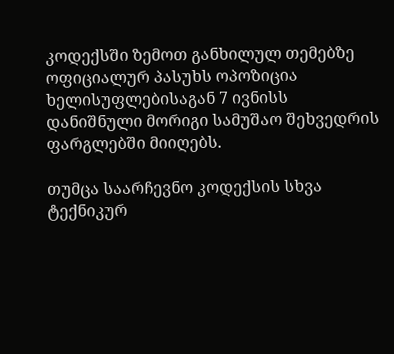კოდექსში ზემოთ განხილულ თემებზე ოფიციალურ პასუხს ოპოზიცია ხელისუფლებისაგან 7 ივნისს დანიშნული მორიგი სამუშაო შეხვედრის ფარგლებში მიიღებს.

თუმცა საარჩევნო კოდექსის სხვა ტექნიკურ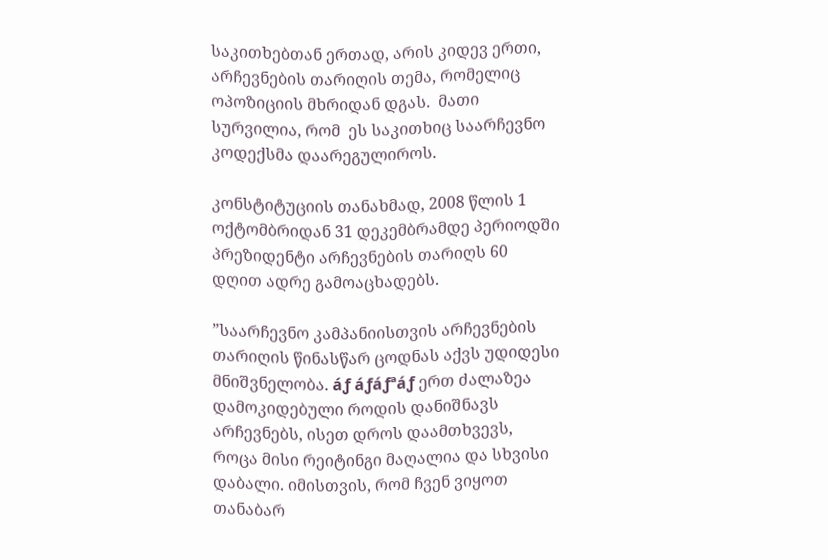საკითხებთან ერთად, არის კიდევ ერთი, არჩევნების თარიღის თემა, რომელიც ოპოზიციის მხრიდან დგას.  მათი სურვილია, რომ  ეს საკითხიც საარჩევნო კოდექსმა დაარეგულიროს.

კონსტიტუციის თანახმად, 2008 წლის 1 ოქტომბრიდან 31 დეკემბრამდე პერიოდში პრეზიდენტი არჩევნების თარიღს 60 დღით ადრე გამოაცხადებს.

”საარჩევნო კამპანიისთვის არჩევნების თარიღის წინასწარ ცოდნას აქვს უდიდესი მნიშვნელობა. áƒ áƒáƒªáƒ ერთ ძალაზეა დამოკიდებული როდის დანიშნავს არჩევნებს, ისეთ დროს დაამთხვევს, როცა მისი რეიტინგი მაღალია და სხვისი დაბალი. იმისთვის, რომ ჩვენ ვიყოთ თანაბარ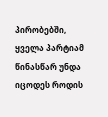პირობებში, ყველა პარტიამ წინასწარ უნდა იცოდეს როდის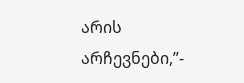არის არჩევნები,”-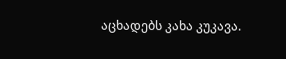აცხადებს კახა კუკავა.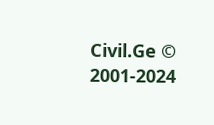Civil.Ge © 2001-2024